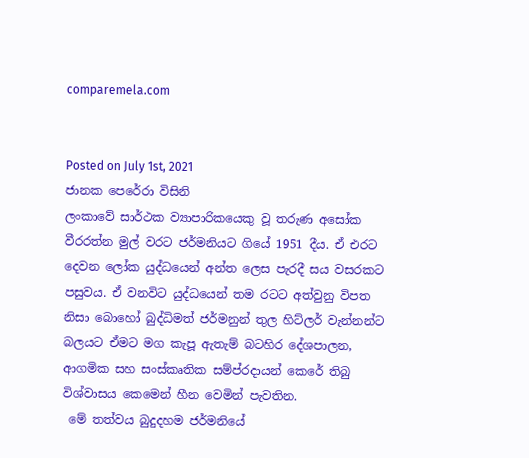comparemela.com


Posted on July 1st, 2021
ජානක පෙරේරා විසිනි
ලංකාවේ සාර්ථක ව්‍යාපාරිකයෙකු වූ තරුණ අසෝක වීරරත්න මුල් වරට ජර්මනියට ගියේ 1951 දීය. ඒ එරට දෙවන ලෝක යුද්ධයෙන් අන්ත ලෙස පැරදී සය වසරකට පසුවය. ඒ වනවිට යුද්ධයෙන් තම රටට අත්වුනු විපත නිසා බොහෝ බුද්ධිමත් ජර්මනුන් තුල හිට්ලර් වැන්නන්ට බලයට ඒමට මග කැපූ ඇතැම් බටහිර දේශපාලන, ආගමික සහ සංස්කෘතික සම්ප්රදායන් කෙරේ තිබු විශ්වාසය කෙමෙන් හීන වෙමින් පැවතින.
 මේ තත්වය බුදුදහම ජර්මනියේ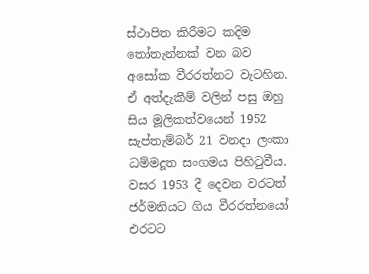ස්ථාපිත කිරීමට කදිම තෝතැන්නක් වන බව අසෝක වීරරත්නට වැටහින. ඒ අත්දැකීම් වලින් පසු ඔහු සිය මූලිකත්වයෙන් 1952
සැප්තැම්බර් 21 වනදා ලංකා ධම්මදූත සංගමය පිහිටුවීය.
වසර 1953 දී දෙවන වරටත් ජර්මනියට ගිය වීරරත්නයෝ එරටට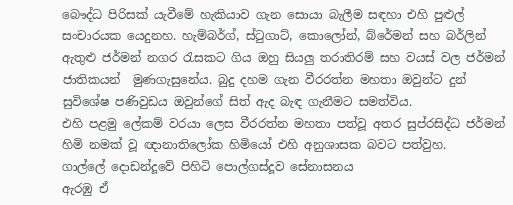බෞද්ධ පිරිසක් යැවීමේ හැකියාව ගැන සොයා බැලීම සඳහා එහි පුළුල් සංචාරයක යෙදුනහ. හැම්බර්ග්, ස්ටුගාට්, කොලෝන්, බ්රේමන් සහ බර්ලින් ඇතුළු ජර්මන් නගර රැසකට ගිය ඔහු සියලු තරාතිරම් සහ වයස් වල ජර්මන් ජාතිකයන්  මුණගැසුනේය. බුදු දහම ගැන වීරරත්න මහතා ඔවුන්ට දුන් සුවිශේෂ පණිවුඩය ඔවුන්ගේ සිත් ඇද බැඳ ගැනීමට සමත්විය.
එහි පළමු ලේකම් වරයා ලෙස වීරරත්න මහතා පත්වූ අතර සුප්රසිද්ධ ජර්මන් හිමි නමක් වූ ඥානාතිලෝක හිමියෝ එහි අනුශාසක බවට පත්වුහ.
ගාල්ලේ දොඩන්දූවේ පිහිටි පොල්ගස්දූව සේනාසනය
ඇරඹු ඒ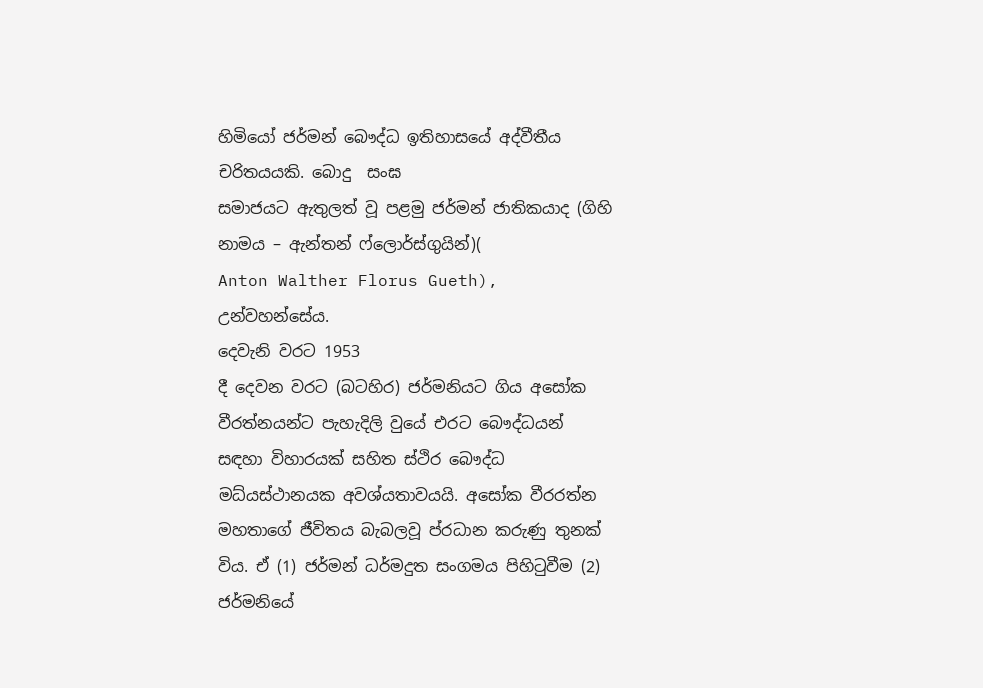හිමියෝ ජර්මන් බෞද්ධ ඉතිහාසයේ අද්වීතීය චරිතයයකි. බොදු  සංඝ
සමාජයට ඇතුලත් වූ පළමු ජර්මන් ජාතිකයාද (ගිහි නාමය – ඇන්තන් ෆ්ලොර්ස්ගුයින්)(
Anton Walther Florus Gueth), උන්වහන්සේය.
දෙවැනි වරට 1953
දී දෙවන වරට (බටහිර) ජර්මනියට ගිය අසෝක වීරත්නයන්ට පැහැදිලි වුයේ එරට බෞද්ධයන් සඳහා විහාරයක් සහිත ස්ථිර බෞද්ධ මධ්යස්ථානයක අවශ්යතාවයයි. අසෝක වීරරත්න මහතාගේ ජීවිතය බැබලවූ ප්රධාන කරුණු තුනක් විය. ඒ (1) ජර්මන් ධර්මදුත සංගමය පිහිටුවීම (2) ජර්මනියේ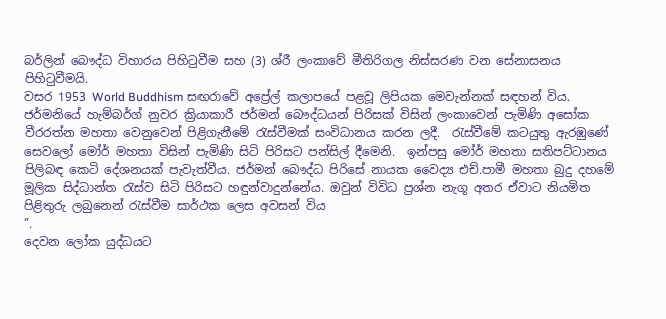බර්ලින් බෞද්ධ විහාරය පිහිටුවීම සහ (3) ශ්රී ලංකාවේ මීතිරිගල නිස්සරණ වන සේනාසනය පිහිටුවීමයි.
වසර 1953 World Buddhism සඟරාවේ අප්‍රේල් කලාපයේ පළවූ ලිපියක මෙවැන්නක් සඳහන් විය.
ජර්මනියේ හැම්බර්ග් නුවර ක්‍රියාකාරී ජර්මන් බෞද්ධයන් පිරිසක් විසින් ලංකාවෙන් පැමිණි අසෝක වීරරත්න මහතා වෙනුවෙන් පිළිගැනීමේ රැස්වීමක් සංවිධානය කරන ලදී.  රැස්වීමේ කටයුතු ඇරඹුණේ සෙවලෝ මෝර් මහතා විසින් පැමිණි සිටි පිරිසට පන්සිල් දීමෙනි.  ඉන්පසු මෝර් මහතා සතිපට්ටානය පිලිබඳ කෙටි දේශනයක් පැවැත්වීය. ජර්මන් බෞද්ධ පිරිසේ නායක වෛද්‍ය එච්.පාමී මහතා බුදු දහමේ මූලික සිද්ධාන්ත රැස්ව සිටි පිරිසට හඳුන්වාදුන්නේය. ඔවුන් විවිධ ප්‍රශ්න නැගූ අතර ඒවාට නියමිත පිළිතුරු ලබුනෙන් රැස්වීම සාර්ථක ලෙස අවසන් විය
”.
දෙවන ලෝක යුද්ධයට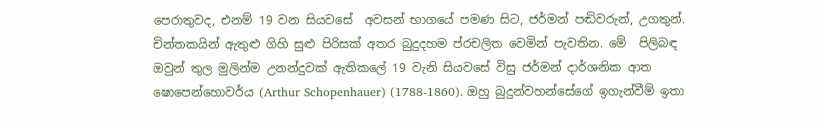පෙරාතුවද, එනම් 19 වන සියවසේ  අවසන් භාගයේ පමණ සිට, ජර්මන් පඬිවරුන්, උගතුන්. චින්තකයින් ඇතුළු ගිහි සුළු පිරිසක් අතර බුදුදහම ප්රචලිත වෙමින් පැවතින. මේ  පිලිබඳ ඔවුන් තුල මුලින්ම උනන්දුවක් ඇතිකලේ 19 වැනි සියවසේ විසු ජර්මන් දාර්ශනික ආත ෂොපෙන්හොවර්ය (Arthur Schopenhauer) (1788-1860). ඔහු බුදුන්වහන්සේගේ ඉගැන්වීම් ඉතා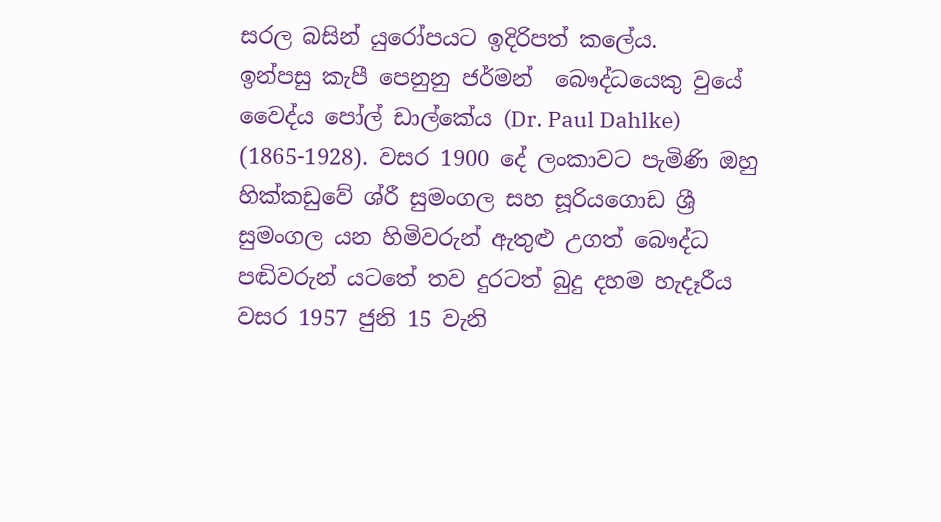සරල බසින් යුරෝපයට ඉදිරිපත් කලේය.
ඉන්පසු කැපී පෙනුනු ජර්මන්  බෞද්ධයෙකු වුයේ  වෛද්ය පෝල් ඩාල්කේය (Dr. Paul Dahlke)
(1865-1928). වසර 1900 දේ ලංකාවට පැමිණි ඔහු හික්කඩුවේ ශ්රී සුමංගල සහ සූරියගොඩ ශ්‍රී සුමංගල යන හිමිවරුන් ඇතුළු උගත් බෞද්ධ පඬිවරුන් යටතේ තව දුරටත් බුදු දහම හැදෑරීය
වසර 1957 ජුනි 15 වැනි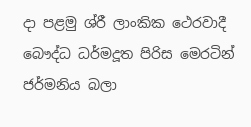දා පළමු ශ්රී ලාංකික ථෙරවාදී බෞද්ධ ධර්මදූත පිරිස මෙරටින් ජර්මනිය බලා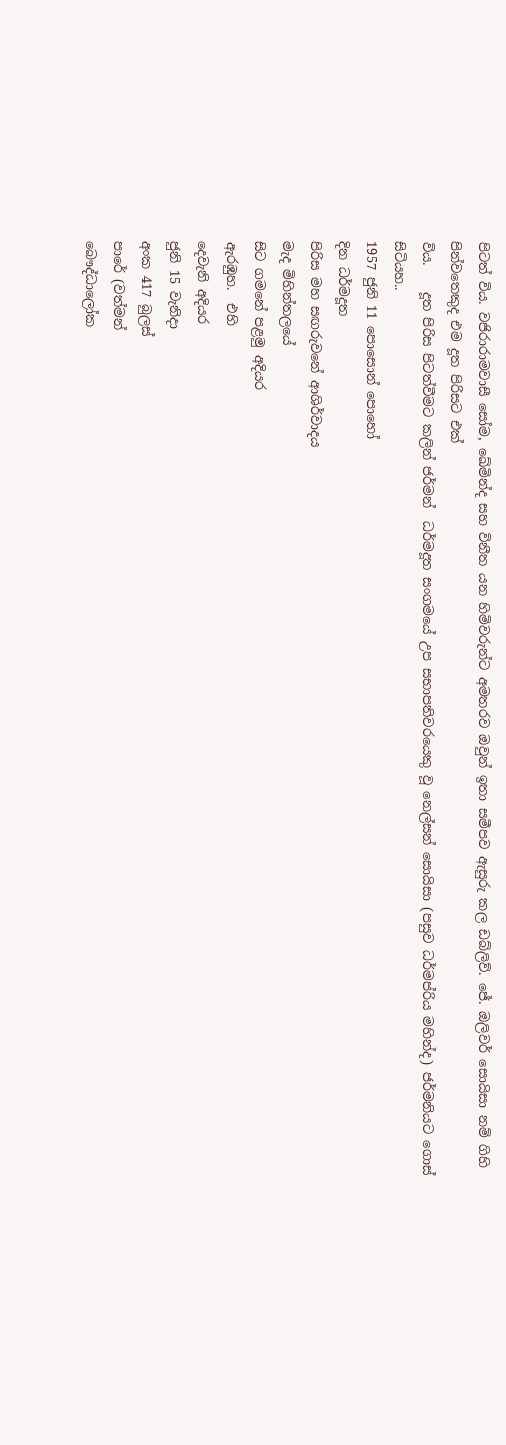පිටත් විය. වජිරාරාමවාසී සෝම, ඛේමින්ද සහ විනීත යන හිමිවරුන්ට අමතරව ඔවුන් ඉතා සමීපව ඇසුරු කල ඩබ්ලිව්. ජේ. ඔලිවර් සොයිසා නම් ගිහි පින්වතෙකුද එම දූත පිරිසට එක්
විය.    දූත පිරිස පිටත්වීමට කලින් ජර්මන්  ධර්මදූත සංගමයේ උප සභාපතිවරයෙකු වූ නෙල්සන් සොයිසා (පසුව ධර්මප්රිය මහින්ද) ජර්මනියට ගොස් සිටියහ..
1957 ජුනි 11 පොසොන් පොහෝ
දින ධර්මදූත
පිරිස මහ සඟරුවනේ ආශිර්වාදය
මැද මිහින්තලයේ
සිට ගමනේ පළමු අදියර
ඇරඹුහ.  එහි
දෙවැනි අදියර
ජුනි 15 වැනිදා
අංක 417 බුලස්
පාරේ (වත්මන්
බෞද්ධාලෝක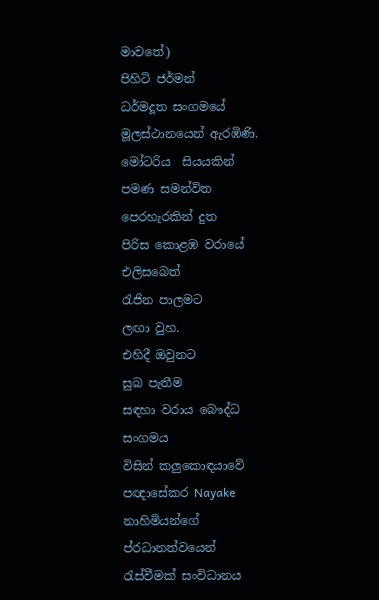මාවතේ)
පිහිටි ජර්මන්
ධර්මදූත සංගමයේ
මූලස්ථානයෙන් ඇරඹිණි.
මෝටරිය  සියයකින්
පමණ සමන්විත
පෙරහැරකින් දුත
පිරිස කොළඹ වරායේ එලිසබෙත්
රැජින පාලමට
ලඟා වුහ.
එහිදී ඔවුනට
සුබ පැතීම
සඳහා වරාය බෞද්ධ සංගමය
විසින් කලුකොඳයාවේ
පඥාසේකර Nayake නාහිමියන්ගේ ප්රධානත්වයෙන්
රැස්වීමක් සංවිධානය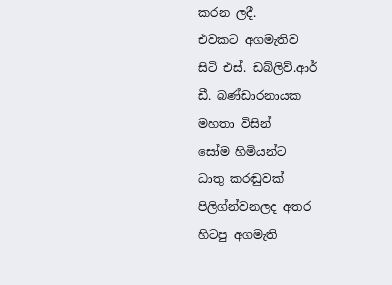කරන ලදී.
එවකට අගමැතිව
සිටි එස්. ඩබ්ලිව්.ආර්
ඩී. බණ්ඩාරනායක
මහතා විසින්
සෝම හිමියන්ට
ධාතු කරඬුවක්
පිලිග්න්වනලද අතර
හිටපු අගමැති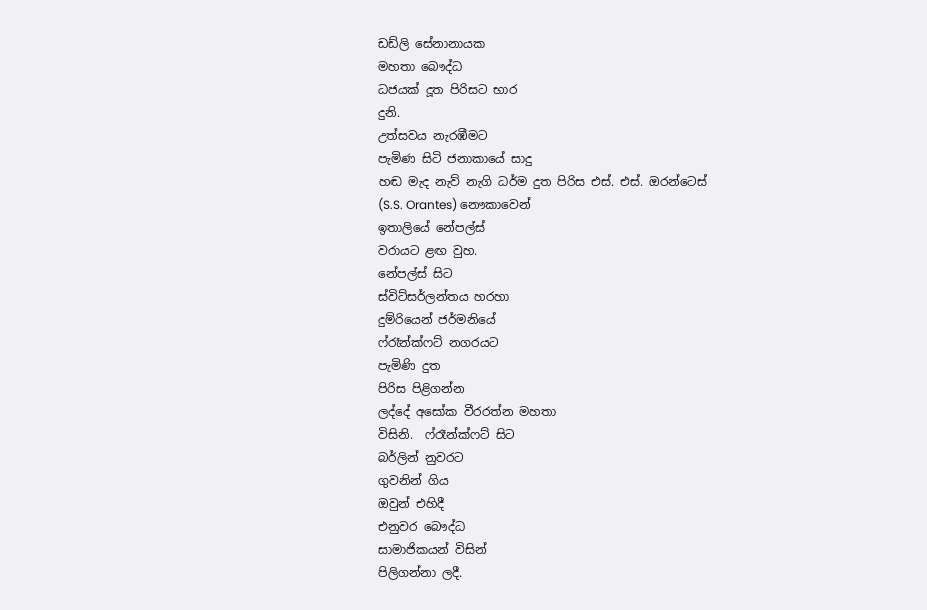ඩඩ්ලි සේනානායක
මහතා බෞද්ධ
ධජයක් දූත පිරිසට භාර
දුනි.
උත්සවය නැරඹීමට
පැමිණ සිටි ජනාකායේ සාදු
හඬ මැද නැව් නැගි ධර්ම දුත පිරිස එස්. එස්. ඔරන්ටෙස්
(S.S. Orantes) නෞකාවෙන්
ඉතාලියේ නේපල්ස්
වරායට ළඟ වුහ.
නේපල්ස් සිට
ස්විට්සර්ලන්තය හරහා
දුම්රියෙන් ජර්මනියේ
ෆ්රෑන්ක්ෆට් නගරයට
පැමිණි දුත
පිරිස පිළිගන්න
ලද්දේ අසෝක වීරරත්න මහතා
විසිනි.  ෆ්රෑන්ක්ෆට් සිට
බර්ලින් නුවරට
ගුවනින් ගිය
ඔවුන් එහිදී
එනුවර බෞද්ධ
සාමාජිකයන් විසින්
පිලිගන්නා ලදී.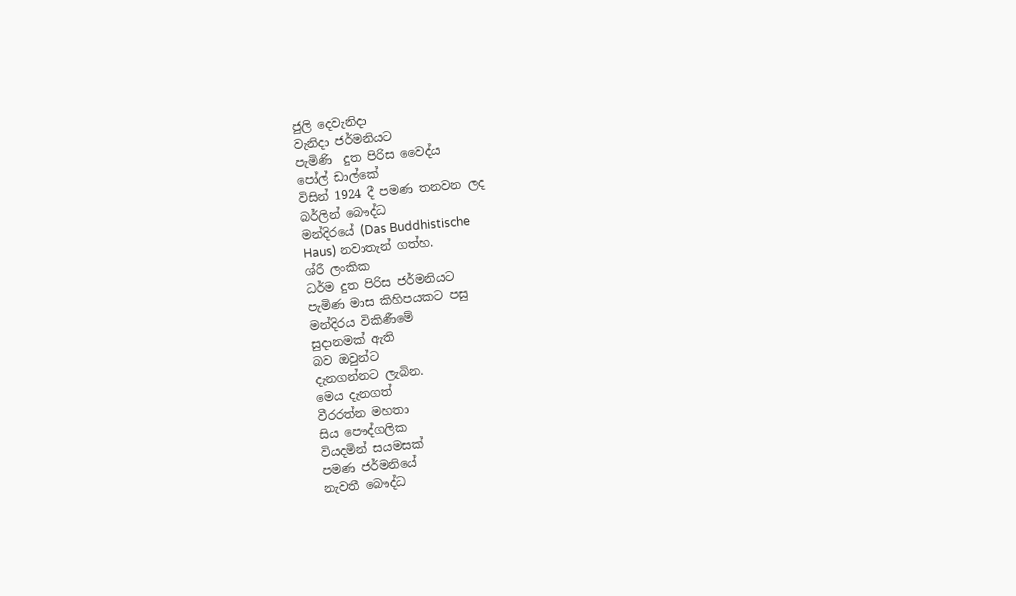ජුලි දෙවැනිදා
වැනිදා ජර්මනියට
පැමිණි  දුත පිරිස වෛද්ය
පෝල් ඩාල්කේ
විසින් 1924 දී පමණ තනවන ලද
බර්ලින් බෞද්ධ
මන්දිරයේ (Das Buddhistische
Haus) නවාතැන් ගත්හ.
ශ්රී ලංකික
ධර්ම දුත පිරිස ජර්මනියට
පැමිණ මාස කිහිපයකට පසු
මන්දිරය විකිණීමේ
සුදානමක් ඇති
බව ඔවුන්ට
දැනගන්නට ලැබින.
මෙය දැනගත්
වීරරත්න මහතා
සිය පෞද්ගලික
වියදමින් සයමසක්
පමණ ජර්මනියේ
නැවතී බෞද්ධ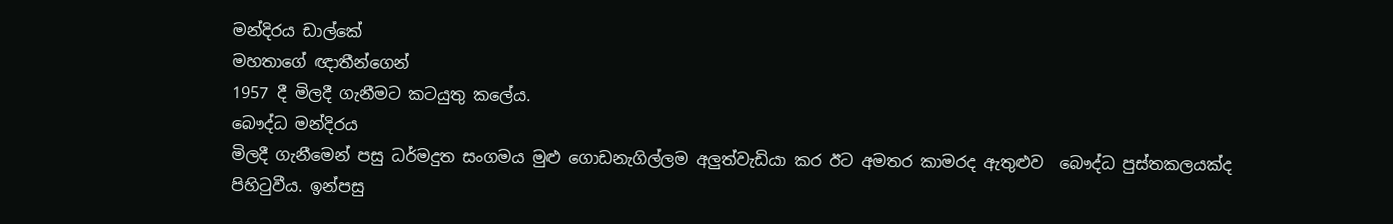මන්දිරය ඩාල්කේ
මහතාගේ ඥාතීන්ගෙන්
1957 දී මිලදී ගැනීමට කටයුතු කලේය.
බෞද්ධ මන්දිරය
මිලදී ගැනීමෙන් පසු ධර්මදුත සංගමය මුළු ගොඩනැගිල්ලම අලුත්වැඩියා කර ඊට අමතර කාමරද ඇතුළුව  බෞද්ධ පුස්තකලයක්ද පිහිටුවීය. ඉන්පසු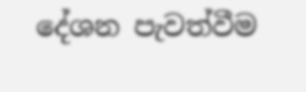දේශන පැවත්වීම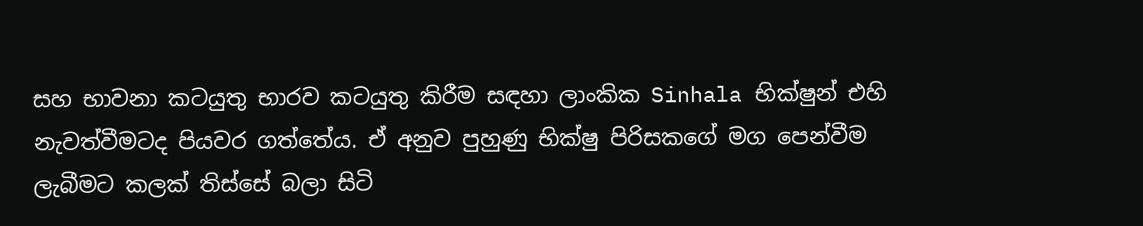සහ භාවනා කටයුතු භාරව කටයුතු කිරීම සඳහා ලාංකික Sinhala භික්ෂුන් එහි  නැවත්වීමටද පියවර ගත්තේය. ඒ අනුව පුහුණු භික්ෂු පිරිසකගේ මග පෙන්වීම ලැබීමට කලක් තිස්සේ බලා සිටි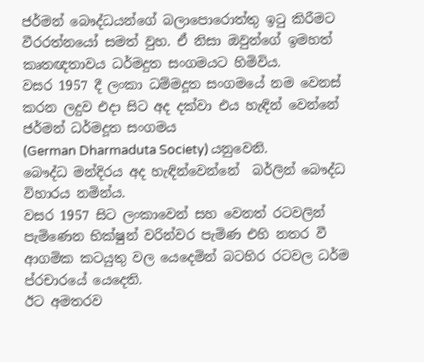ජර්මන් බෞද්ධයන්ගේ බලාපොරොත්තු ඉටු කිරීමට වීරරත්නයෝ සමත් වුහ. ඒ නිසා ඔවුන්ගේ ඉමහත් කෘතඥතාවය ධර්මදුත සංගමයට හිමිවිය.
වසර 1957 දී ලංකා ධම්මදූත සංගමයේ නම වෙනස් කරන ලදුව එදා සිට අද දක්වා එය හැඳින් වෙන්නේ ජර්මන් ධර්මදූත සංගමය
(German Dharmaduta Society) යනුවෙනි.
බෞද්ධ මන්දිරය අද හැඳින්වෙන්නේ  බර්ලින් බෞද්ධ විහාරය නමින්ය.
වසර 1957 සිට ලංකාවෙන් සහ වෙනත් රටවලින් පැමිණෙන භික්ෂුන් වරින්වර පැමිණ එහි නතර වී ආගමික කටයුතු වල යෙදෙමින් බටහිර රටවල ධර්ම ප්රචාරයේ යෙදෙති.
ඊට අමතරව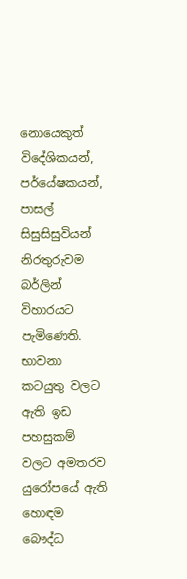නොයෙකුත් විදේශිකයන්, පර්යේෂකයන්, පාසල් සිසුසිසුවියන් නිරතුරුවම බර්ලින් විහාරයට පැමිණෙති. භාවනා කටයුතු වලට ඇති ඉඩ පහසුකම්  වලට අමතරව යුරෝපයේ ඇති හොඳම බෞද්ධ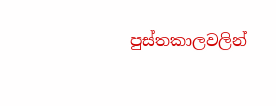පුස්තකාලවලින්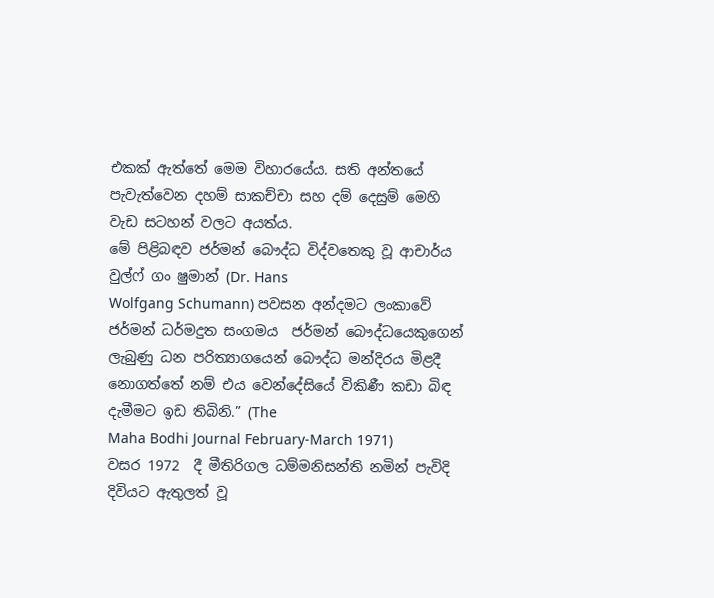එකක් ඇත්තේ මෙම විහාරයේය. සති අන්තයේ පැවැත්වෙන දහම් සාකච්චා සහ දම් දෙසුම් මෙහි වැඩ සටහන් වලට අයත්ය.
මේ පිළිබඳව ජර්මන් බෞද්ධ විද්වතෙකු වූ ආචාර්ය වුල්ෆ් ගං ෂුමාන් (Dr. Hans
Wolfgang Schumann) පවසන අන්දමට ලංකාවේ ජර්මන් ධර්මදුත සංගමය  ජර්මන් බෞද්ධයෙකුගෙන් ලැබුණු ධන පරිත්‍යාගයෙන් බෞද්ධ මන්දිරය මිළදී නොගත්තේ නම් එය වෙන්දේසියේ විකිණී කඩා බිඳ දැමීමට ඉඩ තිබිනි.” (The
Maha Bodhi Journal February-March 1971)
වසර 1972  දී මීතිරිගල ධම්මනිසන්ති නමින් පැවිදි දිවියට ඇතුලත් වූ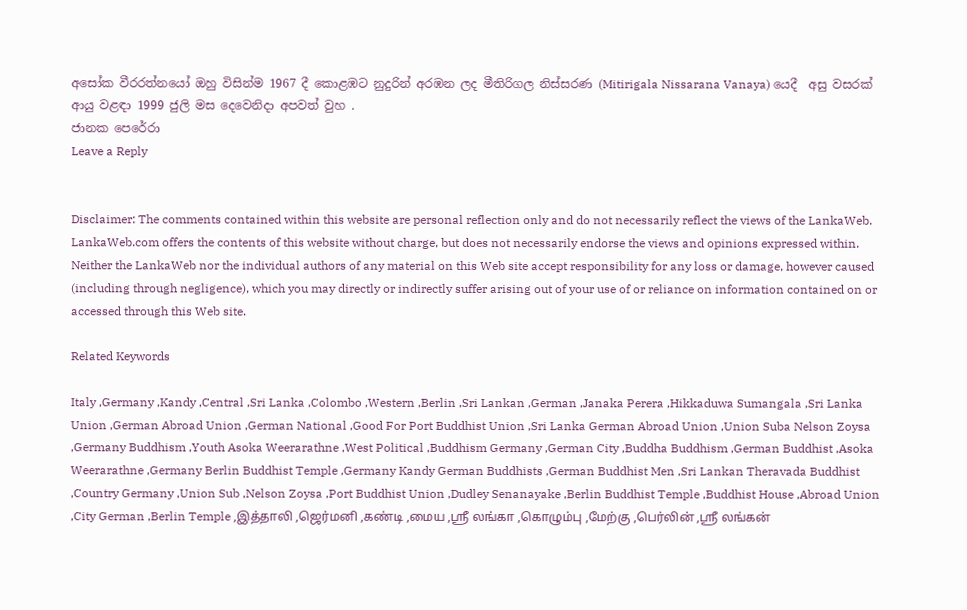අසෝක වීරරත්නයෝ ඔහු විසින්ම 1967 දී කොළඹට නුදුරින් අරඹන ලද මීතිරිගල නිස්සරණ (Mitirigala Nissarana Vanaya) යෙදී  අසු වසරක්  ආයු වළඳා 1999 ජුලි මස දෙවෙනිදා අපවත් වුහ .
ජානක පෙරේරා
Leave a Reply


Disclaimer: The comments contained within this website are personal reflection only and do not necessarily reflect the views of the LankaWeb. LankaWeb.com offers the contents of this website without charge, but does not necessarily endorse the views and opinions expressed within. Neither the LankaWeb nor the individual authors of any material on this Web site accept responsibility for any loss or damage, however caused (including through negligence), which you may directly or indirectly suffer arising out of your use of or reliance on information contained on or accessed through this Web site.

Related Keywords

Italy ,Germany ,Kandy ,Central ,Sri Lanka ,Colombo ,Western ,Berlin ,Sri Lankan ,German ,Janaka Perera ,Hikkaduwa Sumangala ,Sri Lanka Union ,German Abroad Union ,German National ,Good For Port Buddhist Union ,Sri Lanka German Abroad Union ,Union Suba Nelson Zoysa ,Germany Buddhism ,Youth Asoka Weerarathne ,West Political ,Buddhism Germany ,German City ,Buddha Buddhism ,German Buddhist ,Asoka Weerarathne ,Germany Berlin Buddhist Temple ,Germany Kandy German Buddhists ,German Buddhist Men ,Sri Lankan Theravada Buddhist ,Country Germany ,Union Sub ,Nelson Zoysa ,Port Buddhist Union ,Dudley Senanayake ,Berlin Buddhist Temple ,Buddhist House ,Abroad Union ,City German ,Berlin Temple ,இத்தாலி ,ஜெர்மனி ,கண்டி ,மைய ,ஸ்ரீ லங்கா ,கொழும்பு ,மேற்கு ,பெர்லின் ,ஸ்ரீ லங்கன்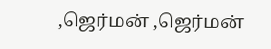,ஜெர்மன் ,ஜெர்மன்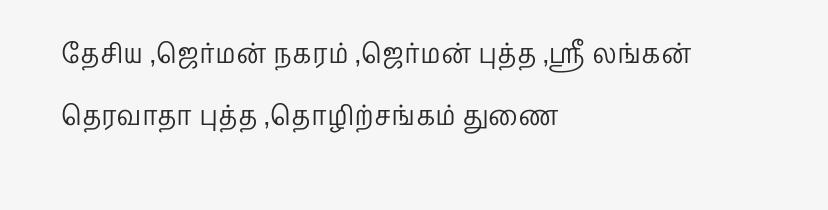தேசிய ,ஜெர்மன் நகரம் ,ஜெர்மன் புத்த ,ஸ்ரீ லங்கன் தெரவாதா புத்த ,தொழிற்சங்கம் துணை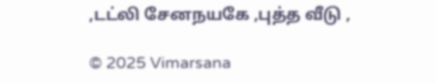,டட்லி சேனநயகே ,புத்த வீடு ,

© 2025 Vimarsana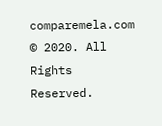comparemela.com © 2020. All Rights Reserved.